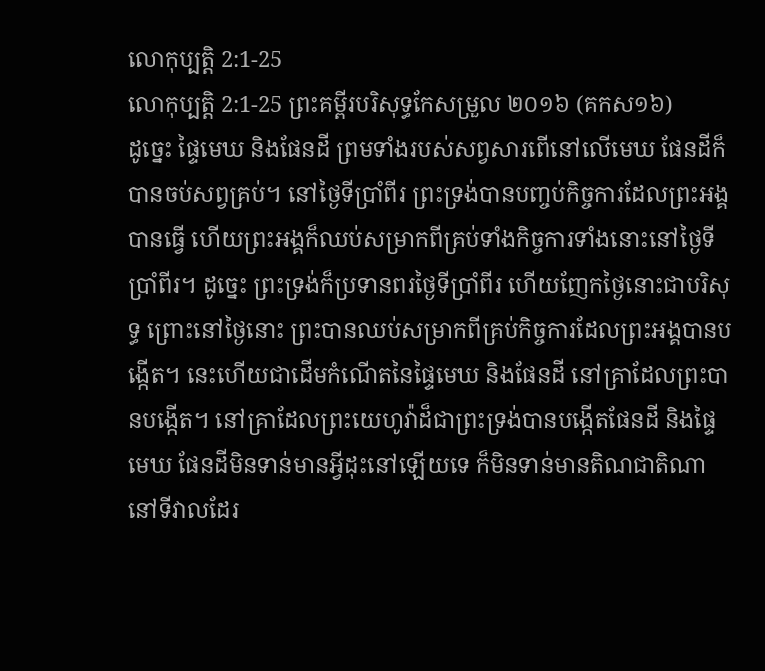លោកុប្បត្តិ 2:1-25
លោកុប្បត្តិ 2:1-25 ព្រះគម្ពីរបរិសុទ្ធកែសម្រួល ២០១៦ (គកស១៦)
ដូច្នេះ ផ្ទៃមេឃ និងផែនដី ព្រមទាំងរបស់សព្វសារពើនៅលើមេឃ ផែនដីក៏បានចប់សព្វគ្រប់។ នៅថ្ងៃទីប្រាំពីរ ព្រះទ្រង់បានបញ្ចប់កិច្ចការដែលព្រះអង្គបានធ្វើ ហើយព្រះអង្គក៏ឈប់សម្រាកពីគ្រប់ទាំងកិច្ចការទាំងនោះនៅថ្ងៃទីប្រាំពីរ។ ដូច្នេះ ព្រះទ្រង់ក៏ប្រទានពរថ្ងៃទីប្រាំពីរ ហើយញែកថ្ងៃនោះជាបរិសុទ្ធ ព្រោះនៅថ្ងៃនោះ ព្រះបានឈប់សម្រាកពីគ្រប់កិច្ចការដែលព្រះអង្គបានបង្កើត។ នេះហើយជាដើមកំណើតនៃផ្ទៃមេឃ និងផែនដី នៅគ្រាដែលព្រះបានបង្កើត។ នៅគ្រាដែលព្រះយេហូវ៉ាដ៏ជាព្រះទ្រង់បានបង្កើតផែនដី និងផ្ទៃមេឃ ផែនដីមិនទាន់មានអ្វីដុះនៅឡើយទេ ក៏មិនទាន់មានតិណជាតិណានៅទីវាលដែរ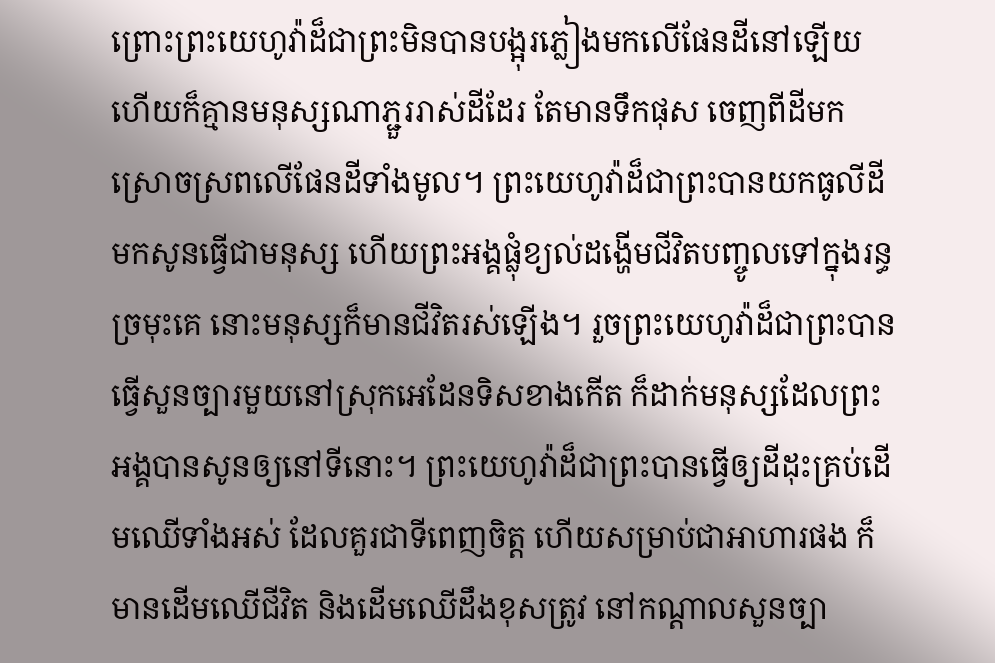ព្រោះព្រះយេហូវ៉ាដ៏ជាព្រះមិនបានបង្អុរភ្លៀងមកលើផែនដីនៅឡើយ ហើយក៏គ្មានមនុស្សណាភ្ជួររាស់ដីដែរ តែមានទឹកផុស ចេញពីដីមកស្រោចស្រពលើផែនដីទាំងមូល។ ព្រះយេហូវ៉ាដ៏ជាព្រះបានយកធូលីដី មកសូនធ្វើជាមនុស្ស ហើយព្រះអង្គផ្លុំខ្យល់ដង្ហើមជីវិតបញ្ចូលទៅក្នុងរន្ធច្រមុះគេ នោះមនុស្សក៏មានជីវិតរស់ឡើង។ រួចព្រះយេហូវ៉ាដ៏ជាព្រះបានធ្វើសួនច្បារមួយនៅស្រុកអេដែនទិសខាងកើត ក៏ដាក់មនុស្សដែលព្រះអង្គបានសូនឲ្យនៅទីនោះ។ ព្រះយេហូវ៉ាដ៏ជាព្រះបានធ្វើឲ្យដីដុះគ្រប់ដើមឈើទាំងអស់ ដែលគួរជាទីពេញចិត្ត ហើយសម្រាប់ជាអាហារផង ក៏មានដើមឈើជីវិត និងដើមឈើដឹងខុសត្រូវ នៅកណ្ដាលសួនច្បា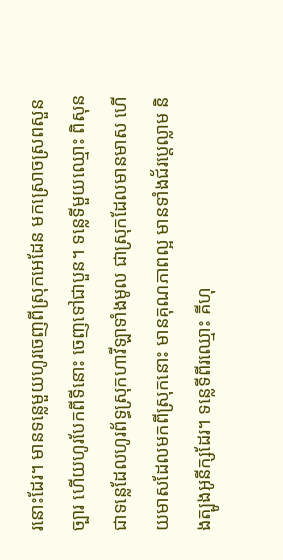រនោះដែរ។ មានទន្លេមួយហូរចេញពីស្រុកអេដែន មកស្រោចស្រពសួនច្បារ ហើយហូរបែកពីទីនោះ ចេញទៅជាបួន។ ទន្លេទីមួយឈ្មោះ ពិសុន ជាទន្លេដែលហូរព័ទ្ធស្រុកហាវីឡាទាំងមូល ជាស្រុកដែលមានមាស ហើយមាសដែលមកពីស្រុកនោះ មានគុណភាពល្អ មានទាំងជ័រប្តេល្លាម និងត្បូងអូនីក្សដែរ។ ទន្លេទីពីរឈ្មោះ គីហុ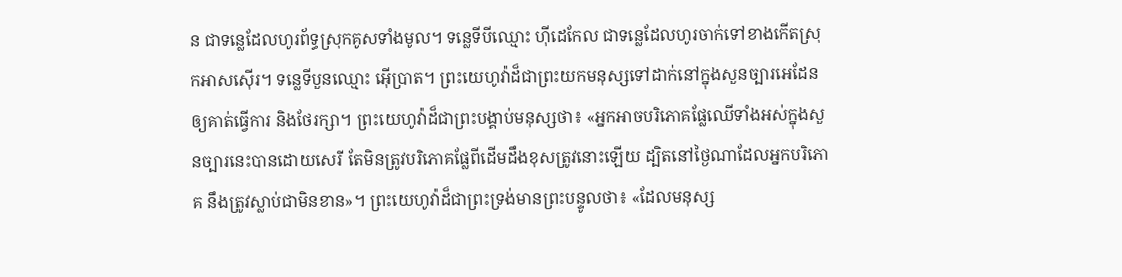ន ជាទន្លេដែលហូរព័ទ្ធស្រុកគូសទាំងមូល។ ទន្លេទីបីឈ្មោះ ហ៊ីដេកែល ជាទន្លេដែលហូរចាក់ទៅខាងកើតស្រុកអាសស៊ើរ។ ទន្លេទីបួនឈ្មោះ អ៊ើប្រាត។ ព្រះយេហូវ៉ាដ៏ជាព្រះយកមនុស្សទៅដាក់នៅក្នុងសួនច្បារអេដែន ឲ្យគាត់ធ្វើការ និងថែរក្សា។ ព្រះយេហូវ៉ាដ៏ជាព្រះបង្គាប់មនុស្សថា៖ «អ្នកអាចបរិភោគផ្លែឈើទាំងអស់ក្នុងសួនច្បារនេះបានដោយសេរី តែមិនត្រូវបរិភោគផ្លែពីដើមដឹងខុសត្រូវនោះឡើយ ដ្បិតនៅថ្ងៃណាដែលអ្នកបរិភោគ នឹងត្រូវស្លាប់ជាមិនខាន»។ ព្រះយេហូវ៉ាដ៏ជាព្រះទ្រង់មានព្រះបន្ទូលថា៖ «ដែលមនុស្ស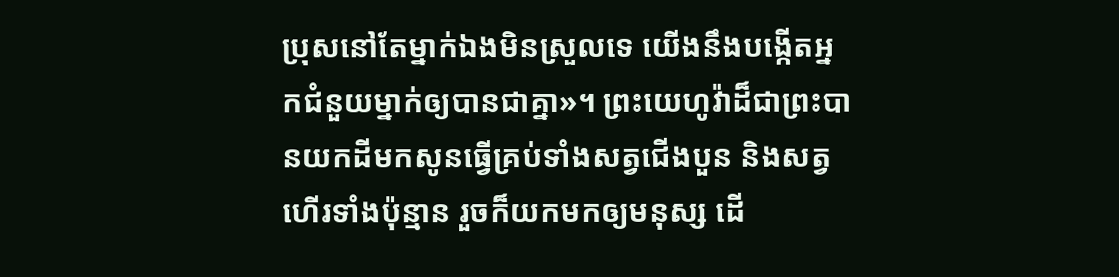ប្រុសនៅតែម្នាក់ឯងមិនស្រួលទេ យើងនឹងបង្កើតអ្នកជំនួយម្នាក់ឲ្យបានជាគ្នា»។ ព្រះយេហូវ៉ាដ៏ជាព្រះបានយកដីមកសូនធ្វើគ្រប់ទាំងសត្វជើងបួន និងសត្វហើរទាំងប៉ុន្មាន រួចក៏យកមកឲ្យមនុស្ស ដើ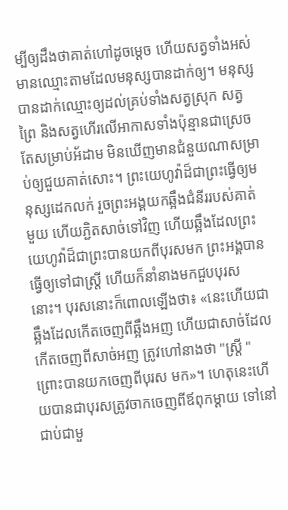ម្បីឲ្យដឹងថាគាត់ហៅដូចម្តេច ហើយសត្វទាំងអស់មានឈ្មោះតាមដែលមនុស្សបានដាក់ឲ្យ។ មនុស្សបានដាក់ឈ្មោះឲ្យដល់គ្រប់ទាំងសត្វស្រុក សត្វព្រៃ និងសត្វហើរលើអាកាសទាំងប៉ុន្មានជាស្រេច តែសម្រាប់អ័ដាម មិនឃើញមានជំនួយណាសម្រាប់ឲ្យជួយគាត់សោះ។ ព្រះយេហូវ៉ាដ៏ជាព្រះធ្វើឲ្យមនុស្សដេកលក់ រួចព្រះអង្គយកឆ្អឹងជំនីររបស់គាត់មួយ ហើយភ្ជិតសាច់ទៅវិញ ហើយឆ្អឹងដែលព្រះយេហូវ៉ាដ៏ជាព្រះបានយកពីបុរសមក ព្រះអង្គបានធ្វើឲ្យទៅជាស្ត្រី ហើយក៏នាំនាងមកជួបបុរសនោះ។ បុរសនោះក៏ពោលឡើងថា៖ «នេះហើយជាឆ្អឹងដែលកើតចេញពីឆ្អឹងអញ ហើយជាសាច់ដែលកើតចេញពីសាច់អញ ត្រូវហៅនាងថា "ស្ត្រី " ព្រោះបានយកចេញពីបុរស មក»។ ហេតុនេះហើយបានជាបុរសត្រូវចាកចេញពីឪពុកម្តាយ ទៅនៅជាប់ជាមួ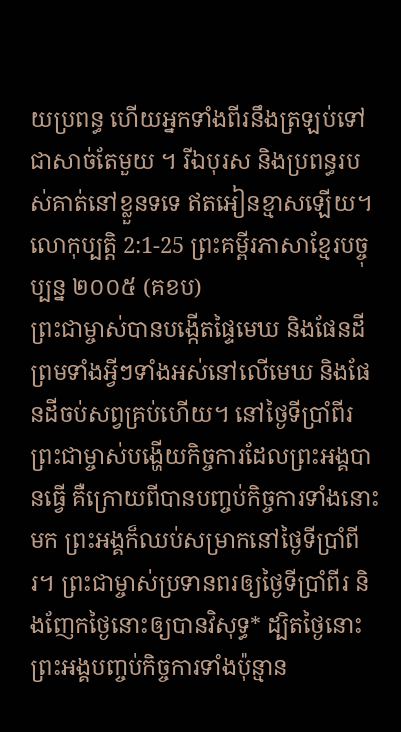យប្រពន្ធ ហើយអ្នកទាំងពីរនឹងត្រឡប់ទៅជាសាច់តែមួយ ។ រីឯបុរស និងប្រពន្ធរបស់គាត់នៅខ្លួនទទេ ឥតអៀនខ្មាសឡើយ។
លោកុប្បត្តិ 2:1-25 ព្រះគម្ពីរភាសាខ្មែរបច្ចុប្បន្ន ២០០៥ (គខប)
ព្រះជាម្ចាស់បានបង្កើតផ្ទៃមេឃ និងផែនដី ព្រមទាំងអ្វីៗទាំងអស់នៅលើមេឃ និងផែនដីចប់សព្វគ្រប់ហើយ។ នៅថ្ងៃទីប្រាំពីរ ព្រះជាម្ចាស់បង្ហើយកិច្ចការដែលព្រះអង្គបានធ្វើ គឺក្រោយពីបានបញ្ចប់កិច្ចការទាំងនោះមក ព្រះអង្គក៏ឈប់សម្រាកនៅថ្ងៃទីប្រាំពីរ។ ព្រះជាម្ចាស់ប្រទានពរឲ្យថ្ងៃទីប្រាំពីរ និងញែកថ្ងៃនោះឲ្យបានវិសុទ្ធ* ដ្បិតថ្ងៃនោះ ព្រះអង្គបញ្ចប់កិច្ចការទាំងប៉ុន្មាន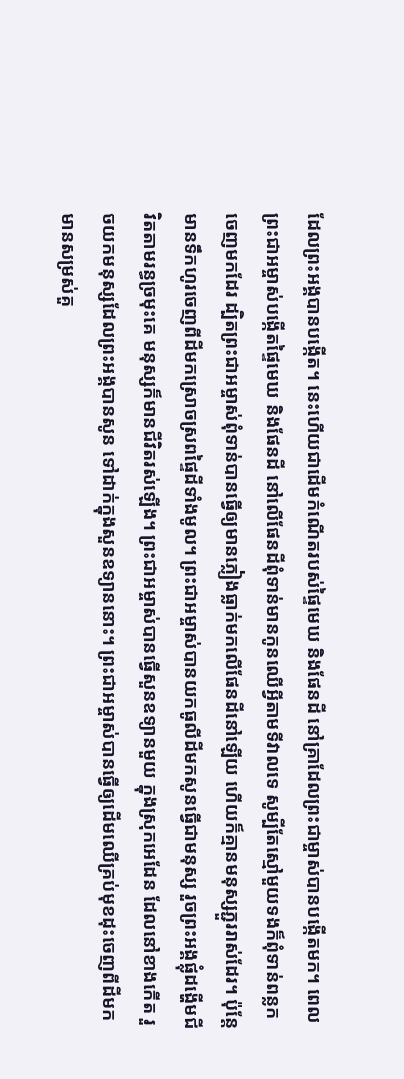ដែលព្រះអង្គបានបង្កើត។ នេះហើយជាដើមកំណើតរបស់ផ្ទៃមេឃ និងផែនដី នៅគ្រាដែលព្រះជាម្ចាស់បានបង្កើតមក។ ពេលព្រះជាអម្ចាស់បង្កើតផ្ទៃមេឃ និងផែនដី នៅលើផែនដីពុំទាន់មានកូនឈើអ្វីតាមទីវាលទេ សូម្បីតែស្មៅមួយទងក៏ពុំទាន់ពន្លកចេញមកដែរ ដ្បិតព្រះជាអម្ចាស់ពុំទាន់បានធ្វើឲ្យមានភ្លៀងធ្លាក់មកលើផែនដីនៅឡើយ ហើយក៏គ្មានមនុស្សភ្ជួររាស់ដែរ។ ប៉ុន្តែ មានទឹកហូរចេញពីដីមកស្រោចស្រពផ្ទៃដីទាំងមូល។ ព្រះជាអម្ចាស់បានយកធូលីដីមកសូនធ្វើជាមនុស្ស រួចព្រះអង្គផ្លុំដង្ហើមជីវិតតាមរន្ធច្រមុះគេ មនុស្សក៏មានជីវិតរស់ឡើង។ ព្រះជាអម្ចាស់បានធ្វើសួនឧទ្យានមួយ ក្នុងស្រុកអេដែន ដែលនៅខាងកើត រួចយកមនុស្សដែលព្រះអង្គបានសូន ទៅដាក់ក្នុងសួនឧទ្យាននោះ។ ព្រះជាអម្ចាស់បានធ្វើឲ្យដើមឈើគ្រប់មុខដុះចេញពីដីមក មានសម្រស់គួ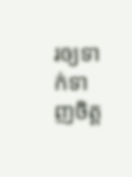រឲ្យទាក់ទាញចិត្ត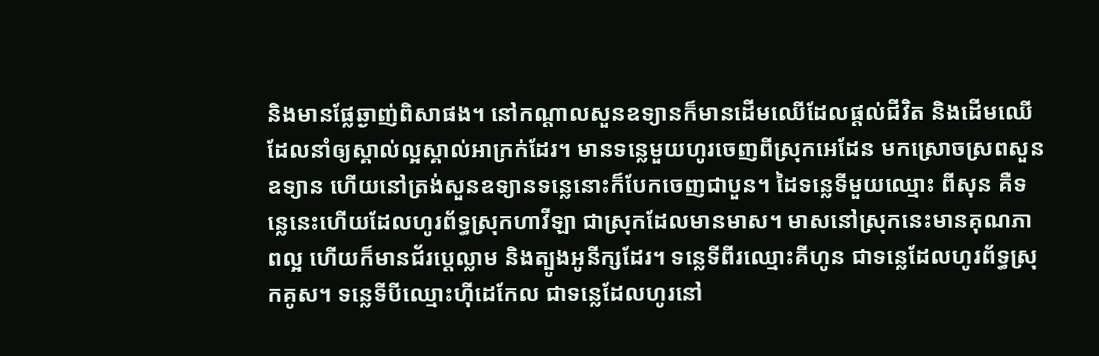និងមានផ្លែឆ្ងាញ់ពិសាផង។ នៅកណ្ដាលសួនឧទ្យានក៏មានដើមឈើដែលផ្ដល់ជីវិត និងដើមឈើដែលនាំឲ្យស្គាល់ល្អស្គាល់អាក្រក់ដែរ។ មានទន្លេមួយហូរចេញពីស្រុកអេដែន មកស្រោចស្រពសួនឧទ្យាន ហើយនៅត្រង់សួនឧទ្យានទន្លេនោះក៏បែកចេញជាបួន។ ដៃទន្លេទីមួយឈ្មោះ ពីសុន គឺទន្លេនេះហើយដែលហូរព័ទ្ធស្រុកហាវីឡា ជាស្រុកដែលមានមាស។ មាសនៅស្រុកនេះមានគុណភាពល្អ ហើយក៏មានជ័រប្តេល្លាម និងត្បូងអូនីក្សដែរ។ ទន្លេទីពីរឈ្មោះគីហូន ជាទន្លេដែលហូរព័ទ្ធស្រុកគូស។ ទន្លេទីបីឈ្មោះហ៊ីដេកែល ជាទន្លេដែលហូរនៅ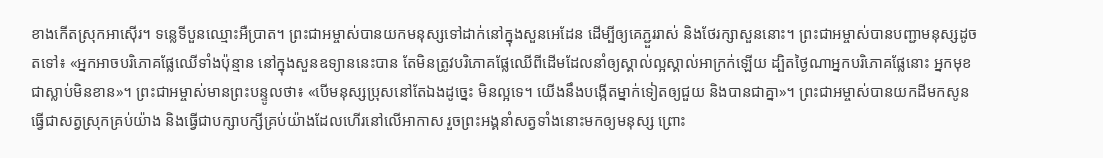ខាងកើតស្រុកអាស៊ើរ។ ទន្លេទីបួនឈ្មោះអឺប្រាត។ ព្រះជាអម្ចាស់បានយកមនុស្សទៅដាក់នៅក្នុងសួនអេដែន ដើម្បីឲ្យគេភ្ជួររាស់ និងថែរក្សាសួននោះ។ ព្រះជាអម្ចាស់បានបញ្ជាមនុស្សដូចតទៅ៖ «អ្នកអាចបរិភោគផ្លែឈើទាំងប៉ុន្មាន នៅក្នុងសួនឧទ្យាននេះបាន តែមិនត្រូវបរិភោគផ្លែឈើពីដើមដែលនាំឲ្យស្គាល់ល្អស្គាល់អាក្រក់ឡើយ ដ្បិតថ្ងៃណាអ្នកបរិភោគផ្លែនោះ អ្នកមុខជាស្លាប់មិនខាន»។ ព្រះជាអម្ចាស់មានព្រះបន្ទូលថា៖ «បើមនុស្សប្រុសនៅតែឯងដូច្នេះ មិនល្អទេ។ យើងនឹងបង្កើតម្នាក់ទៀតឲ្យជួយ និងបានជាគ្នា»។ ព្រះជាអម្ចាស់បានយកដីមកសូនធ្វើជាសត្វស្រុកគ្រប់យ៉ាង និងធ្វើជាបក្សាបក្សីគ្រប់យ៉ាងដែលហើរនៅលើអាកាស រួចព្រះអង្គនាំសត្វទាំងនោះមកឲ្យមនុស្ស ព្រោះ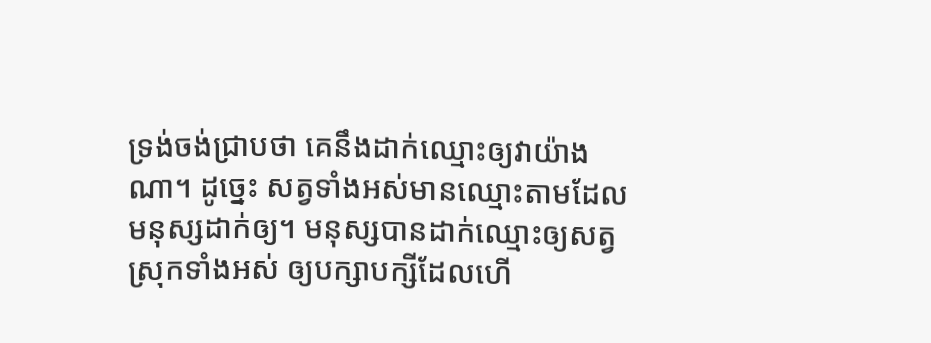ទ្រង់ចង់ជ្រាបថា គេនឹងដាក់ឈ្មោះឲ្យវាយ៉ាងណា។ ដូច្នេះ សត្វទាំងអស់មានឈ្មោះតាមដែលមនុស្សដាក់ឲ្យ។ មនុស្សបានដាក់ឈ្មោះឲ្យសត្វស្រុកទាំងអស់ ឲ្យបក្សាបក្សីដែលហើ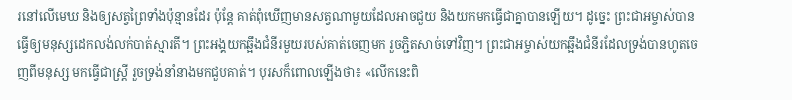រនៅលើមេឃ និងឲ្យសត្វព្រៃទាំងប៉ុន្មានដែរ ប៉ុន្តែ គាត់ពុំឃើញមានសត្វណាមួយដែលអាចជួយ និងយកមកធ្វើជាគ្នាបានឡើយ។ ដូច្នេះ ព្រះជាអម្ចាស់បានធ្វើឲ្យមនុស្សដេកលង់លក់បាត់ស្មារតី។ ព្រះអង្គយកឆ្អឹងជំនីរមួយរបស់គាត់ចេញមក រួចភ្ជិតសាច់ទៅវិញ។ ព្រះជាអម្ចាស់យកឆ្អឹងជំនីរដែលទ្រង់បានហូតចេញពីមនុស្ស មកធ្វើជាស្ត្រី រួចទ្រង់នាំនាងមកជួបគាត់។ បុរសក៏ពោលឡើងថា៖ «លើកនេះពិ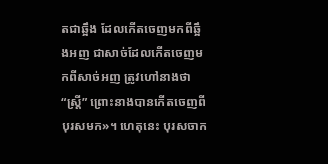តជាឆ្អឹង ដែលកើតចេញមកពីឆ្អឹងអញ ជាសាច់ដែលកើតចេញមកពីសាច់អញ ត្រូវហៅនាងថា “ស្ត្រី” ព្រោះនាងបានកើតចេញពីបុរសមក»។ ហេតុនេះ បុរសចាក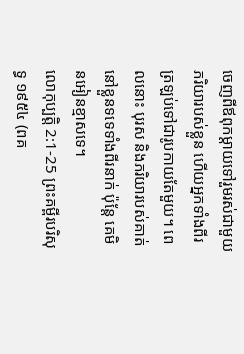ចេញពីឪពុកម្ដាយទៅរួមរស់ជាមួយភរិយារបស់ខ្លួន ហើយអ្នកទាំងពីរត្រឡប់ទៅជារូបកាយតែមួយ។ ពេលនោះ បុរស និងភរិយារបស់គាត់នៅខ្លួនទទេទាំងពីរនាក់ ប៉ុន្តែ គេមិនអៀនខ្មាសទេ។
លោកុប្បត្តិ 2:1-25 ព្រះគម្ពីរបរិសុទ្ធ ១៩៥៤ (ពគ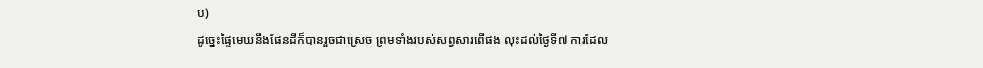ប)
ដូច្នេះផ្ទៃមេឃនឹងផែនដីក៏បានរួចជាស្រេច ព្រមទាំងរបស់សព្វសារពើផង លុះដល់ថ្ងៃទី៧ ការដែល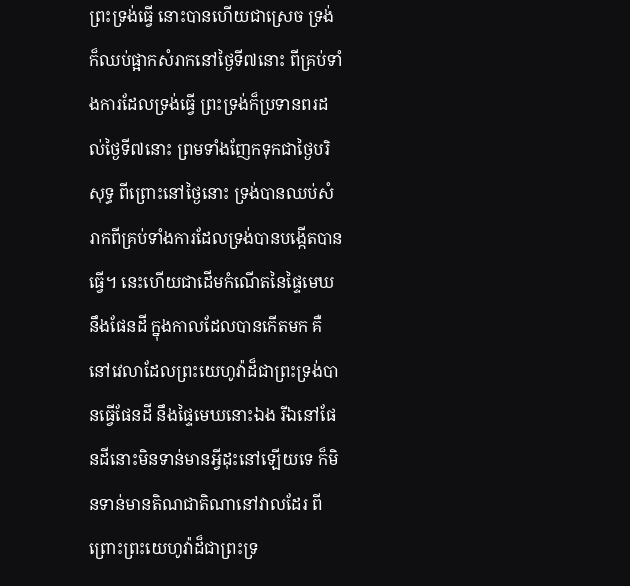ព្រះទ្រង់ធ្វើ នោះបានហើយជាស្រេច ទ្រង់ក៏ឈប់ផ្អាកសំរាកនៅថ្ងៃទី៧នោះ ពីគ្រប់ទាំងការដែលទ្រង់ធ្វើ ព្រះទ្រង់ក៏ប្រទានពរដល់ថ្ងៃទី៧នោះ ព្រមទាំងញែកទុកជាថ្ងៃបរិសុទ្ធ ពីព្រោះនៅថ្ងៃនោះ ទ្រង់បានឈប់សំរាកពីគ្រប់ទាំងការដែលទ្រង់បានបង្កើតបានធ្វើ។ នេះហើយជាដើមកំណើតនៃផ្ទៃមេឃនឹងផែនដី ក្នុងកាលដែលបានកើតមក គឺនៅវេលាដែលព្រះយេហូវ៉ាដ៏ជាព្រះទ្រង់បានធ្វើផែនដី នឹងផ្ទៃមេឃនោះឯង រីឯនៅផែនដីនោះមិនទាន់មានអ្វីដុះនៅឡើយទេ ក៏មិនទាន់មានតិណជាតិណានៅវាលដែរ ពីព្រោះព្រះយេហូវ៉ាដ៏ជាព្រះទ្រ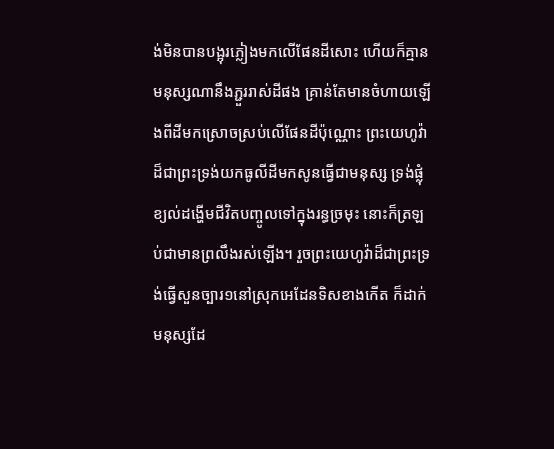ង់មិនបានបង្អុរភ្លៀងមកលើផែនដីសោះ ហើយក៏គ្មានមនុស្សណានឹងភ្ជួររាស់ដីផង គ្រាន់តែមានចំហាយឡើងពីដីមកស្រោចស្រប់លើផែនដីប៉ុណ្ណោះ ព្រះយេហូវ៉ាដ៏ជាព្រះទ្រង់យកធូលីដីមកសូនធ្វើជាមនុស្ស ទ្រង់ផ្លុំខ្យល់ដង្ហើមជីវិតបញ្ចូលទៅក្នុងរន្ធច្រមុះ នោះក៏ត្រឡប់ជាមានព្រលឹងរស់ឡើង។ រួចព្រះយេហូវ៉ាដ៏ជាព្រះទ្រង់ធ្វើសួនច្បារ១នៅស្រុកអេដែនទិសខាងកើត ក៏ដាក់មនុស្សដែ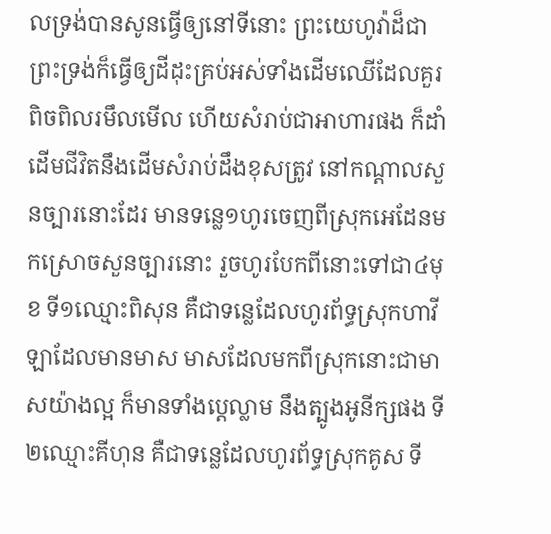លទ្រង់បានសូនធ្វើឲ្យនៅទីនោះ ព្រះយេហូវ៉ាដ៏ជាព្រះទ្រង់ក៏ធ្វើឲ្យដីដុះគ្រប់អស់ទាំងដើមឈើដែលគួរពិចពិលរមឹលមើល ហើយសំរាប់ជាអាហារផង ក៏ដាំដើមជីវិតនឹងដើមសំរាប់ដឹងខុសត្រូវ នៅកណ្តាលសួនច្បារនោះដែរ មានទន្លេ១ហូរចេញពីស្រុកអេដែនមកស្រោចសួនច្បារនោះ រួចហូរបែកពីនោះទៅជា៤មុខ ទី១ឈ្មោះពិសុន គឺជាទន្លេដែលហូរព័ទ្ធស្រុកហាវីឡាដែលមានមាស មាសដែលមកពីស្រុកនោះជាមាសយ៉ាងល្អ ក៏មានទាំងប្តេល្លាម នឹងត្បូងអូនីក្សផង ទី២ឈ្មោះគីហុន គឺជាទន្លេដែលហូរព័ទ្ធស្រុកគូស ទី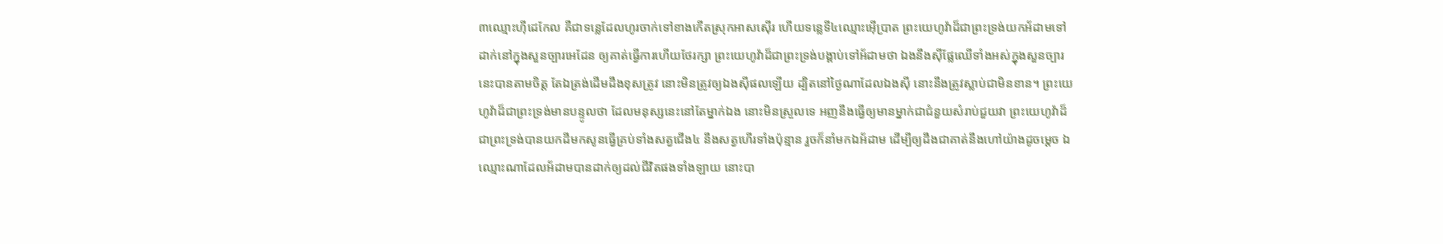៣ឈ្មោះហ៊ីដេកែល គឺជាទន្លេដែលហូរចាក់ទៅខាងកើតស្រុកអាសស៊ើរ ហើយទន្លេទី៤ឈ្មោះអ៊ើប្រាត ព្រះយេហូវ៉ាដ៏ជាព្រះទ្រង់យកអ័ដាមទៅដាក់នៅក្នុងសួនច្បារអេដែន ឲ្យគាត់ធ្វើការហើយថែរក្សា ព្រះយេហូវ៉ាដ៏ជាព្រះទ្រង់បង្គាប់ទៅអ័ដាមថា ឯងនឹងស៊ីផ្លែឈើទាំងអស់ក្នុងសួនច្បារនេះបានតាមចិត្ត តែឯត្រង់ដើមដឹងខុសត្រូវ នោះមិនត្រូវឲ្យឯងស៊ីផលឡើយ ដ្បិតនៅថ្ងៃណាដែលឯងស៊ី នោះនឹងត្រូវស្លាប់ជាមិនខាន។ ព្រះយេហូវ៉ាដ៏ជាព្រះទ្រង់មានបន្ទូលថា ដែលមនុស្សនេះនៅតែម្នាក់ឯង នោះមិនស្រួលទេ អញនឹងធ្វើឲ្យមានម្នាក់ជាជំនួយសំរាប់ជួយវា ព្រះយេហូវ៉ាដ៏ជាព្រះទ្រង់បានយកដីមកសូនធ្វើគ្រប់ទាំងសត្វជើង៤ នឹងសត្វហើរទាំងប៉ុន្មាន រួចក៏នាំមកឯអ័ដាម ដើម្បីឲ្យដឹងជាគាត់នឹងហៅយ៉ាងដូចម្តេច ឯឈ្មោះណាដែលអ័ដាមបានដាក់ឲ្យដល់ជីវិតផងទាំងឡាយ នោះបា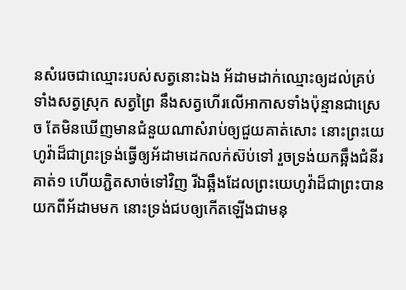នសំរេចជាឈ្មោះរបស់សត្វនោះឯង អ័ដាមដាក់ឈ្មោះឲ្យដល់គ្រប់ទាំងសត្វស្រុក សត្វព្រៃ នឹងសត្វហើរលើអាកាសទាំងប៉ុន្មានជាស្រេច តែមិនឃើញមានជំនួយណាសំរាប់ឲ្យជួយគាត់សោះ នោះព្រះយេហូវ៉ាដ៏ជាព្រះទ្រង់ធ្វើឲ្យអ័ដាមដេកលក់ស៊ប់ទៅ រួចទ្រង់យកឆ្អឹងជំនីរគាត់១ ហើយភ្ជិតសាច់ទៅវិញ រីឯឆ្អឹងដែលព្រះយេហូវ៉ាដ៏ជាព្រះបានយកពីអ័ដាមមក នោះទ្រង់ជបឲ្យកើតឡើងជាមនុ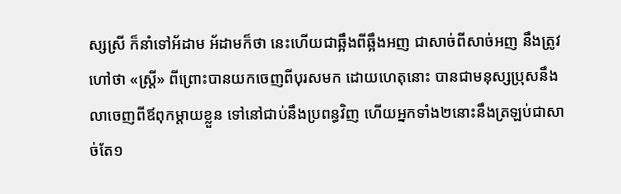ស្សស្រី ក៏នាំទៅអ័ដាម អ័ដាមក៏ថា នេះហើយជាឆ្អឹងពីឆ្អឹងអញ ជាសាច់ពីសាច់អញ នឹងត្រូវហៅថា «ស្ត្រី» ពីព្រោះបានយកចេញពីបុរសមក ដោយហេតុនោះ បានជាមនុស្សប្រុសនឹងលាចេញពីឪពុកម្តាយខ្លួន ទៅនៅជាប់នឹងប្រពន្ធវិញ ហើយអ្នកទាំង២នោះនឹងត្រឡប់ជាសាច់តែ១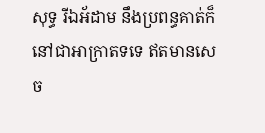សុទ្ធ រីឯអ័ដាម នឹងប្រពន្ធគាត់ក៏នៅជាអាក្រាតទទេ ឥតមានសេច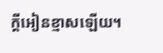ក្ដីអៀនខ្មាសឡើយ។